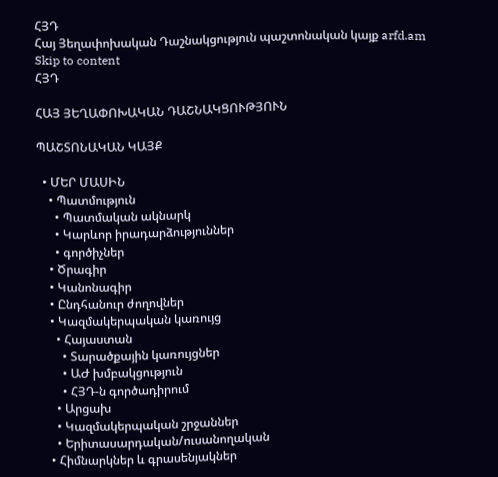ՀՅԴ
Հայ Յեղափոխական Դաշնակցություն պաշտոնական կայք arfd.am
Skip to content
ՀՅԴ

ՀԱՅ ՅԵՂԱՓՈԽԱԿԱՆ ԴԱՇՆԱԿՑՈՒԹՅՈՒՆ

ՊԱՇՏՈՆԱԿԱՆ ԿԱՅՔ

  • ՄԵՐ ՄԱՍԻՆ
    • Պատմություն
      • Պատմական ակնարկ
      • Կարևոր իրադարձություններ
      • գործիչներ
    • Ծրագիր
    • Կանոնագիր
    • Ընդհանուր ժողովներ
    • Կազմակերպական կառույց
      • Հայաստան
        • Տարածքային կառույցներ
        • ԱԺ խմբակցություն
        • ՀՅԴ-ն գործադիրում
      • Արցախ
      • Կազմակերպական շրջաններ
      • Երիտասարդական/ուսանողական
    • Հիմնարկներ և գրասենյակներ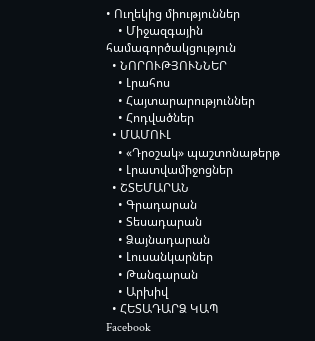• Ուղեկից միություններ
    • Միջազգային համագործակցություն
  • ՆՈՐՈՒԹՅՈՒՆՆԵՐ
    • Լրահոս
    • Հայտարարություններ
    • Հոդվածներ
  • ՄԱՄՈՒԼ
    • «Դրօշակ» պաշտոնաթերթ
    • Լրատվամիջոցներ
  • ՇՏԵՄԱՐԱՆ
    • Գրադարան
    • Տեսադարան
    • Ձայնադարան
    • Լուսանկարներ
    • Թանգարան
    • Արխիվ
  • ՀԵՏԱԴԱՐՁ ԿԱՊ
Facebook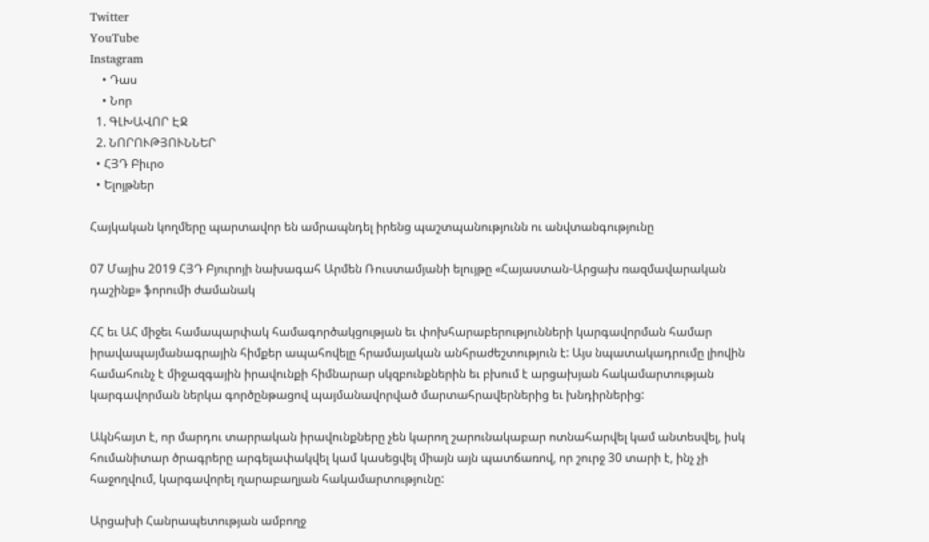Twitter
YouTube
Instagram
    • Դաս
    • Նոր
  1. ԳԼԽԱՎՈՐ ԷՋ
  2. ՆՈՐՈՒԹՅՈՒՆՆԵՐ
  • ՀՅԴ Բիւրօ
  • Ելոյթներ

Հայկական կողմերը պարտավոր են ամրապնդել իրենց պաշտպանությունն ու անվտանգությունը

07 Մայիս 2019 ՀՅԴ Բյուրոյի նախագահ Արմեն Ռուստամյանի ելույթը «Հայաստան-Արցախ ռազմավարական դաշինք» ֆորումի ժամանակ

ՀՀ եւ ԱՀ միջեւ համապարփակ համագործակցության եւ փոխհարաբերությունների կարգավորման համար իրավապայմանագրային հիմքեր ապահովելը հրամայական անհրաժեշտություն է: Այս նպատակադրումը լիովին համահունչ է միջազգային իրավունքի հիմնարար սկզբունքներին եւ բխում է արցախյան հակամարտության կարգավորման ներկա գործընթացով պայմանավորված մարտահրավերներից եւ խնդիրներից:

Ակնհայտ է, որ մարդու տարրական իրավունքները չեն կարող շարունակաբար ոտնահարվել կամ անտեսվել, իսկ հումանիտար ծրագրերը արգելափակվել կամ կասեցվել միայն այն պատճառով, որ շուրջ 30 տարի է, ինչ չի հաջողվում, կարգավորել ղարաբաղյան հակամարտությունը:

Արցախի Հանրապետության ամբողջ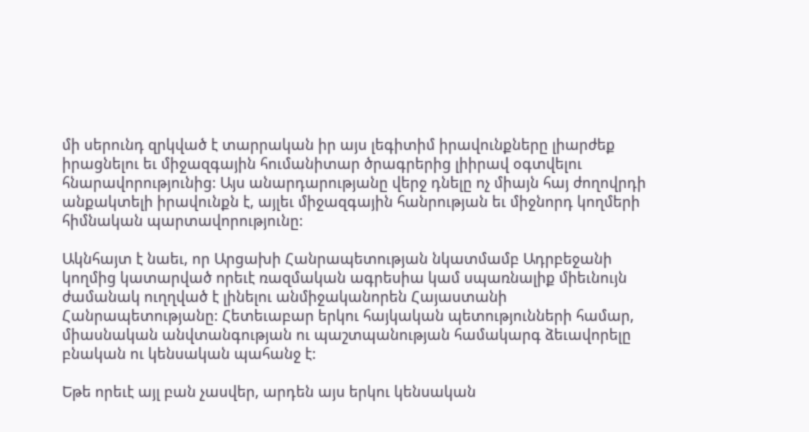մի սերունդ զրկված է տարրական իր այս լեգիտիմ իրավունքները լիարժեք իրացնելու եւ միջազգային հումանիտար ծրագրերից լիիրավ օգտվելու հնարավորությունից: Այս անարդարությանը վերջ դնելը ոչ միայն հայ ժողովրդի անքակտելի իրավունքն է, այլեւ միջազգային հանրության եւ միջնորդ կողմերի հիմնական պարտավորությունը:

Ակնհայտ է նաեւ, որ Արցախի Հանրապետության նկատմամբ Ադրբեջանի կողմից կատարված որեւէ ռազմական ագրեսիա կամ սպառնալիք միեւնույն ժամանակ ուղղված է լինելու անմիջականորեն Հայաստանի Հանրապետությանը: Հետեւաբար երկու հայկական պետությունների համար, միասնական անվտանգության ու պաշտպանության համակարգ ձեւավորելը բնական ու կենսական պահանջ է:

Եթե որեւէ այլ բան չասվեր, արդեն այս երկու կենսական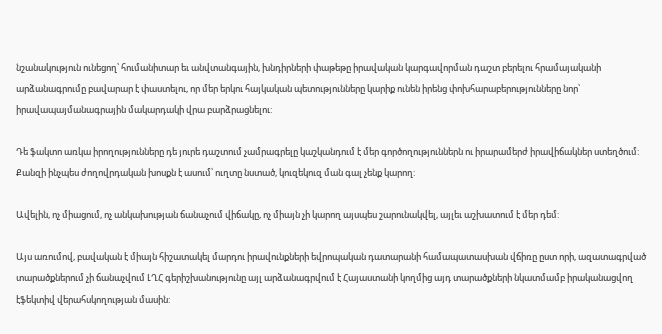նշանակություն ունեցող՝ հումանիտար եւ անվտանգային, խնդիրների փաթեթը իրավական կարգավորման դաշտ բերելու հրամայականի արձանագրումը բավարար է փաստելու, որ մեր երկու հայկական պետությունները կարիք ունեն իրենց փոխհարաբերությունները նոր՝ իրավապայմանագրային մակարդակի վրա բարձրացնելու:

Դե ֆակտո առկա իրողությունները դե յուրե դաշտում չամրագրելը կաշկանդում է մեր գործողություններն ու իրարամերժ իրավիճակներ ստեղծում: Քանզի ինչպես ժողովրդական խոսքն է ասում՝ ուղտը նստած, կուզեկուզ ման գալ չենք կարող:

Ավելին, ոչ միացում, ոչ անկախության ճանաչում վիճակը, ոչ միայն չի կարող այսպես շարունակվել, այլեւ աշխատում է մեր դեմ:

Այս առումով, բավական է միայն հիշատակել մարդու իրավունքների եվրոպական դատարանի համապատասխան վճիռը ըստ որի, ազատագրված տարածքներում չի ճանաչվում ԼՂՀ գերիշխանությունը այլ արձանագրվում է Հայաստանի կողմից այդ տարածքների նկատմամբ իրականացվող էֆեկտիվ վերահսկողության մասին: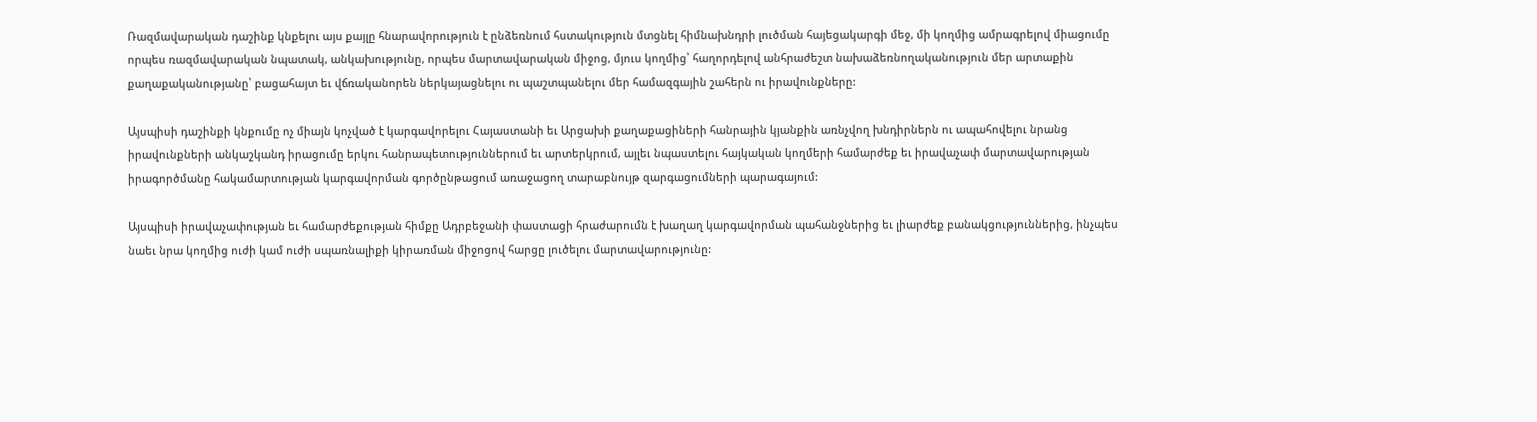Ռազմավարական դաշինք կնքելու այս քայլը հնարավորություն է ընձեռնում հստակություն մտցնել հիմնախնդրի լուծման հայեցակարգի մեջ, մի կողմից ամրագրելով միացումը որպես ռազմավարական նպատակ, անկախությունը, որպես մարտավարական միջոց, մյուս կողմից՝ հաղորդելով անհրաժեշտ նախաձեռնողականություն մեր արտաքին քաղաքականությանը՝ բացահայտ եւ վճռականորեն ներկայացնելու ու պաշտպանելու մեր համազգային շահերն ու իրավունքները:

Այսպիսի դաշինքի կնքումը ոչ միայն կոչված է կարգավորելու Հայաստանի եւ Արցախի քաղաքացիների հանրային կյանքին առնչվող խնդիրներն ու ապահովելու նրանց իրավունքների անկաշկանդ իրացումը երկու հանրապետություններում եւ արտերկրում, այլեւ նպաստելու հայկական կողմերի համարժեք եւ իրավաչափ մարտավարության իրագործմանը հակամարտության կարգավորման գործընթացում առաջացող տարաբնույթ զարգացումների պարագայում:

Այսպիսի իրավաչափության եւ համարժեքության հիմքը Ադրբեջանի փաստացի հրաժարումն է խաղաղ կարգավորման պահանջներից եւ լիարժեք բանակցություններից, ինչպես նաեւ նրա կողմից ուժի կամ ուժի սպառնալիքի կիրառման միջոցով հարցը լուծելու մարտավարությունը: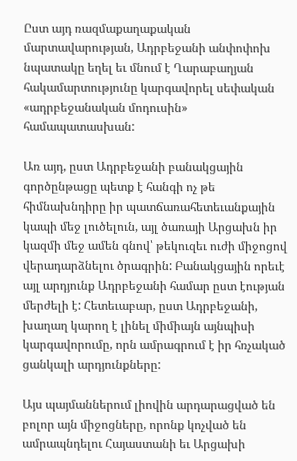Ըստ այդ ռազմաքաղաքական մարտավարության, Ադրբեջանի անփոփոխ նպատակը եղել եւ մնում է Ղարաբաղյան հակամարտությունը կարգավորել սեփական «ադրբեջանական մոդուսին» համապատասխան:

Առ այդ, ըստ Ադրբեջանի բանակցային գործընթացը պետք է հանգի ոչ թե հիմնախնդիրը իր պատճառահետեւանքային կապի մեջ լուծելուն, այլ ծառայի Արցախն իր կազմի մեջ ամեն գնով՝ թեկուզեւ ուժի միջոցով վերադարձնելու ծրագրին: Բանակցային որեւէ այլ արդյունք Ադրբեջանի համար ըստ էության մերժելի է: Հետեւաբար, ըստ Ադրբեջանի, խաղաղ կարող է լինել միմիայն այնպիսի կարգավորումը, որն ամրագրում է իր հռչակած ցանկալի արդյունքները:

Այս պայմաններում լիովին արդարացված են բոլոր այն միջոցները, որոնք կոչված են ամրապնդելու Հայաստանի եւ Արցախի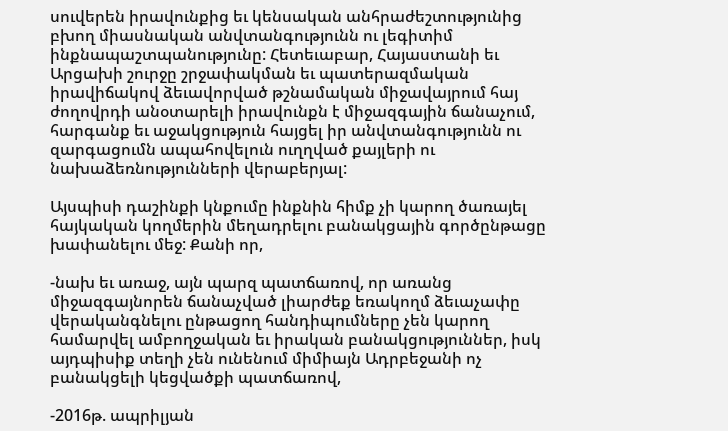սուվերեն իրավունքից եւ կենսական անհրաժեշտությունից բխող միասնական անվտանգությունն ու լեգիտիմ ինքնապաշտպանությունը: Հետեւաբար, Հայաստանի եւ Արցախի շուրջը շրջափակման եւ պատերազմական իրավիճակով ձեւավորված թշնամական միջավայրում հայ ժողովրդի անօտարելի իրավունքն է միջազգային ճանաչում, հարգանք եւ աջակցություն հայցել իր անվտանգությունն ու զարգացումն ապահովելուն ուղղված քայլերի ու նախաձեռնությունների վերաբերյալ:

Այսպիսի դաշինքի կնքումը ինքնին հիմք չի կարող ծառայել հայկական կողմերին մեղադրելու բանակցային գործընթացը խափանելու մեջ: Քանի որ,

-նախ եւ առաջ, այն պարզ պատճառով, որ առանց միջազգայնորեն ճանաչված լիարժեք եռակողմ ձեւաչափը վերականգնելու ընթացող հանդիպումները չեն կարող համարվել ամբողջական եւ իրական բանակցություններ, իսկ այդպիսիք տեղի չեն ունենում միմիայն Ադրբեջանի ոչ բանակցելի կեցվածքի պատճառով,

-2016թ. ապրիլյան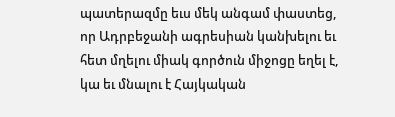պատերազմը եւս մեկ անգամ փաստեց, որ Ադրբեջանի ագրեսիան կանխելու եւ հետ մղելու միակ գործուն միջոցը եղել է, կա եւ մնալու է Հայկական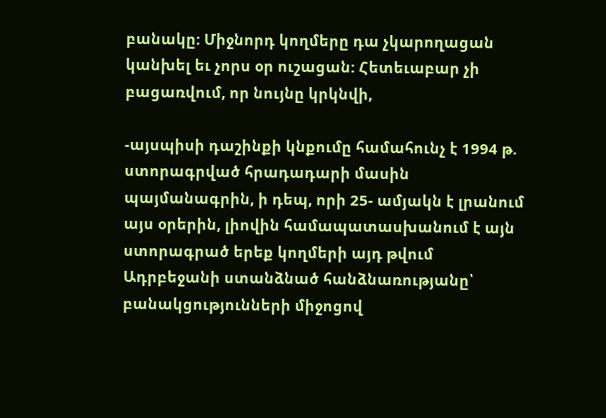բանակը: Միջնորդ կողմերը դա չկարողացան կանխել եւ չորս օր ուշացան: Հետեւաբար չի բացառվում, որ նույնը կրկնվի,

-այսպիսի դաշինքի կնքումը համահունչ է 1994 թ. ստորագրված հրադադարի մասին պայմանագրին, ի դեպ, որի 25- ամյակն է լրանում այս օրերին, լիովին համապատասխանում է այն ստորագրած երեք կողմերի այդ թվում Ադրբեջանի ստանձնած հանձնառությանը՝ բանակցությունների միջոցով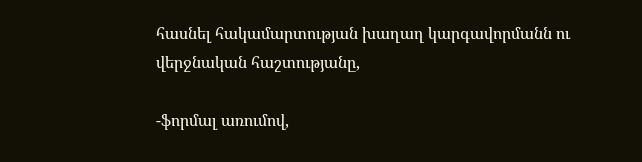հասնել հակամարտության խաղաղ կարգավորմանն ու վերջնական հաշտությանը,

-ֆորմալ առումով,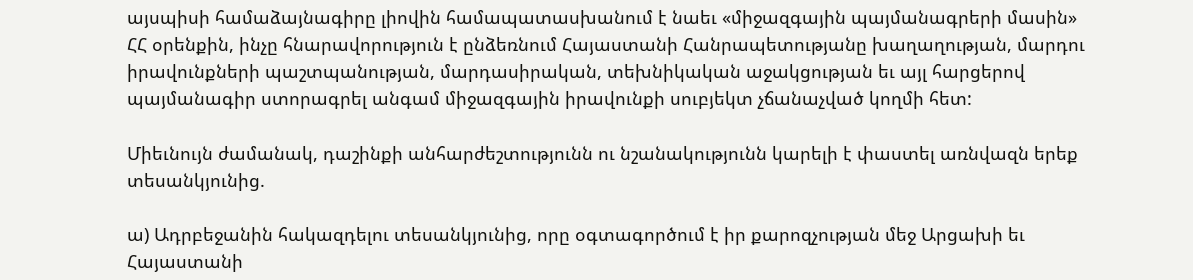այսպիսի համաձայնագիրը լիովին համապատասխանում է նաեւ «միջազգային պայմանագրերի մասին» ՀՀ օրենքին, ինչը հնարավորություն է ընձեռնում Հայաստանի Հանրապետությանը խաղաղության, մարդու իրավունքների պաշտպանության, մարդասիրական, տեխնիկական աջակցության եւ այլ հարցերով պայմանագիր ստորագրել անգամ միջազգային իրավունքի սուբյեկտ չճանաչված կողմի հետ:

Միեւնույն ժամանակ, դաշինքի անհարժեշտությունն ու նշանակությունն կարելի է փաստել առնվազն երեք տեսանկյունից.

ա) Ադրբեջանին հակազդելու տեսանկյունից, որը օգտագործում է իր քարոզչության մեջ Արցախի եւ Հայաստանի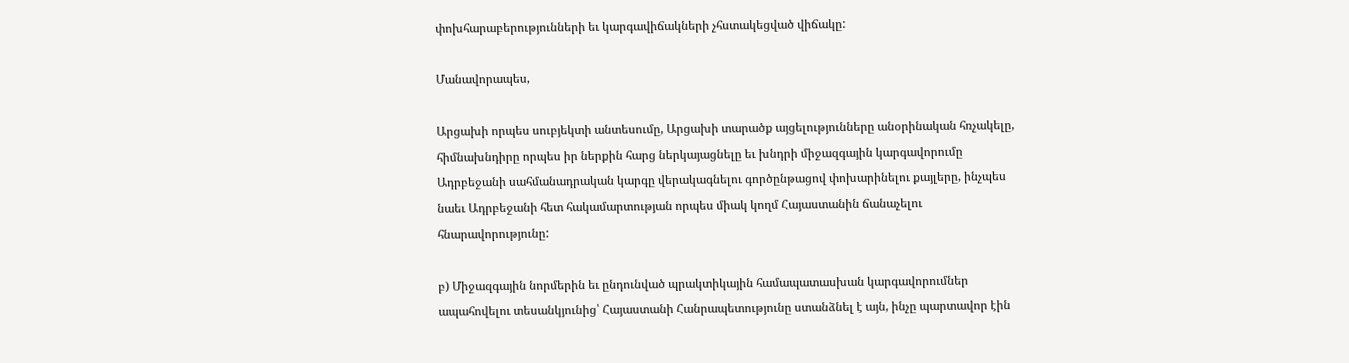փոխհարաբերությունների եւ կարգավիճակների չհստակեցված վիճակը:

Մանավորապես,

Արցախի որպես սուբյեկտի անտեսումը, Արցախի տարածք այցելությունները անօրինական հռչակելը, հիմնախնդիրը որպես իր ներքին հարց ներկայացնելը եւ խնդրի միջազգային կարգավորումը Ադրբեջանի սահմանադրական կարգը վերակագնելու գործընթացով փոխարինելու քայլերը, ինչպես նաեւ Ադրբեջանի հետ հակամարտության որպես միակ կողմ Հայաստանին ճանաչելու հնարավորությունը:

բ) Միջազգային նորմերին եւ ընդունված պրակտիկային համապատասխան կարգավորումներ ապահովելու տեսանկյունից՝ Հայաստանի Հանրապետությունը ստանձնել է այն, ինչը պարտավոր էին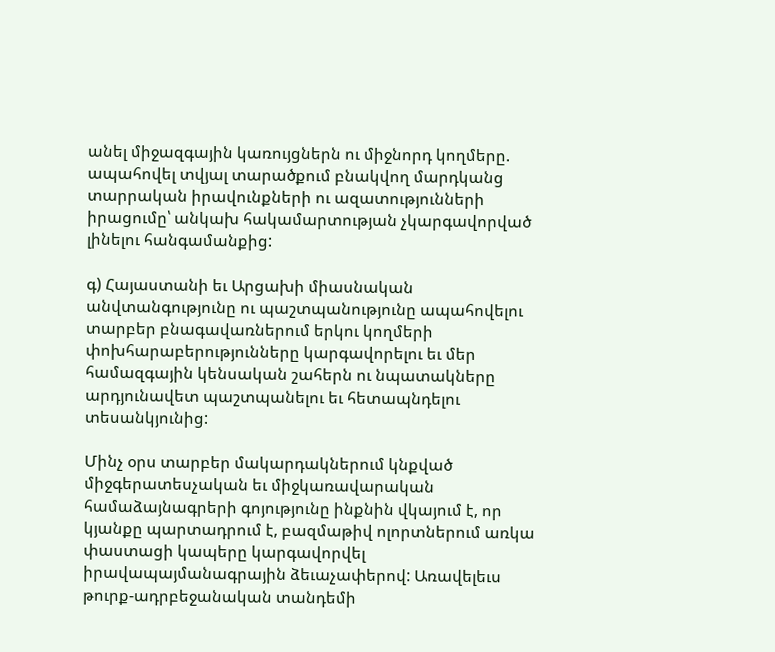անել միջազգային կառույցներն ու միջնորդ կողմերը. ապահովել տվյալ տարածքում բնակվող մարդկանց տարրական իրավունքների ու ազատությունների իրացումը՝ անկախ հակամարտության չկարգավորված լինելու հանգամանքից:

գ) Հայաստանի եւ Արցախի միասնական անվտանգությունը ու պաշտպանությունը ապահովելու տարբեր բնագավառներում երկու կողմերի փոխհարաբերությունները կարգավորելու եւ մեր համազգային կենսական շահերն ու նպատակները արդյունավետ պաշտպանելու եւ հետապնդելու տեսանկյունից:

Մինչ օրս տարբեր մակարդակներում կնքված միջգերատեսչական եւ միջկառավարական համաձայնագրերի գոյությունը ինքնին վկայում է, որ կյանքը պարտադրում է, բազմաթիվ ոլորտներում առկա փաստացի կապերը կարգավորվել իրավապայմանագրային ձեւաչափերով: Առավելեւս թուրք-ադրբեջանական տանդեմի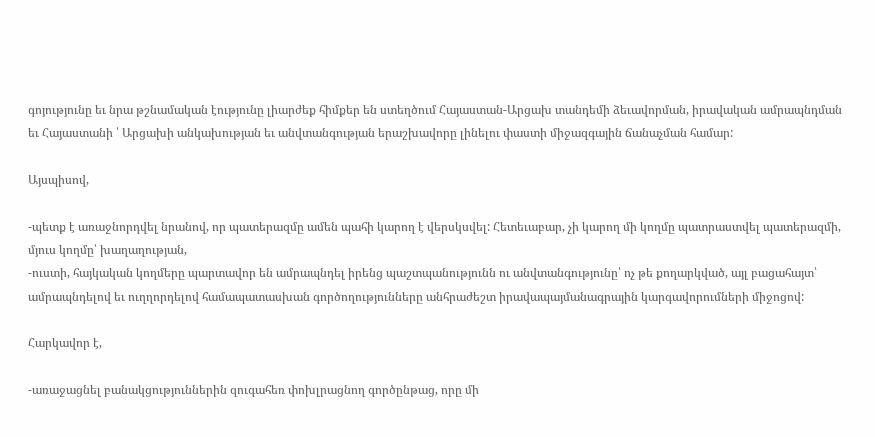գոյությունը եւ նրա թշնամական էությունը լիարժեք հիմքեր են ստեղծում Հայաստան-Արցախ տանդեմի ձեւավորման, իրավական ամրապնդման եւ Հայաստանի ՝ Արցախի անկախության եւ անվտանգության երաշխավորը լինելու փաստի միջազգային ճանաչման համար:

Այսպիսով,

-պետք է առաջնորդվել նրանով, որ պատերազմը ամեն պահի կարող է վերսկսվել: Հետեւաբար, չի կարող մի կողմը պատրաստվել պատերազմի, մյուս կողմը՝ խաղաղության,
-ուստի, հայկական կողմերը պարտավոր են ամրապնդել իրենց պաշտպանությունն ու անվտանգությունը՝ ոչ թե քողարկված, այլ բացահայտ՝ ամրապնդելով եւ ուղղորդելով համապատասխան գործողությունները անհրաժեշտ իրավապայմանագրային կարգավորումների միջոցով:

Հարկավոր է,

-առաջացնել բանակցություններին զուգահեռ փոխլրացնող գործընթաց, որը մի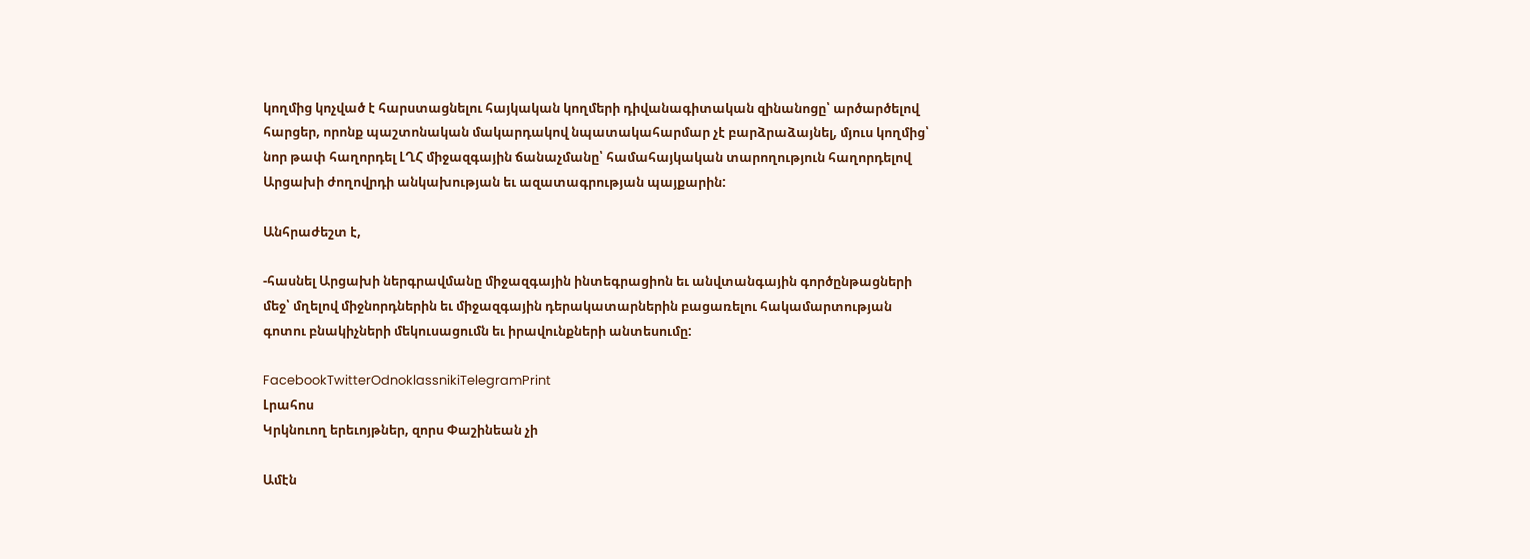կողմից կոչված է հարստացնելու հայկական կողմերի դիվանագիտական զինանոցը՝ արծարծելով հարցեր, որոնք պաշտոնական մակարդակով նպատակահարմար չէ բարձրաձայնել, մյուս կողմից՝ նոր թափ հաղորդել ԼՂՀ միջազգային ճանաչմանը՝ համահայկական տարողություն հաղորդելով Արցախի ժողովրդի անկախության եւ ազատագրության պայքարին:

Անհրաժեշտ է,

-հասնել Արցախի ներգրավմանը միջազգային ինտեգրացիոն եւ անվտանգային գործընթացների մեջ՝ մղելով միջնորդներին եւ միջազգային դերակատարներին բացառելու հակամարտության գոտու բնակիչների մեկուսացումն եւ իրավունքների անտեսումը:

FacebookTwitterOdnoklassnikiTelegramPrint
Լրահոս
Կրկնուող երեւոյթներ, զորս Փաշինեան չի

Ամէն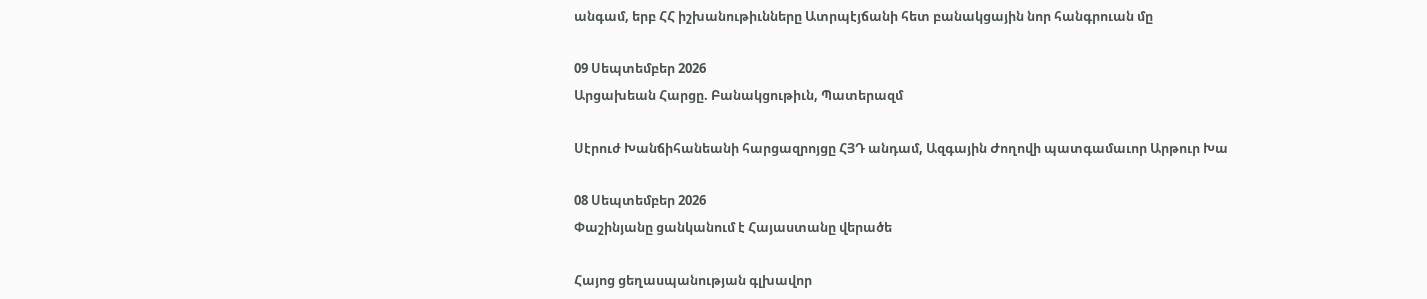անգամ, երբ ՀՀ իշխանութիւնները Ատրպէյճանի հետ բանակցային նոր հանգրուան մը

09 Սեպտեմբեր 2026
Արցախեան Հարցը. Բանակցութիւն, Պատերազմ

Սէրուժ Խանճիհանեանի հարցազրոյցը ՀՅԴ անդամ, Ազգային Ժողովի պատգամաւոր Արթուր Խա

08 Սեպտեմբեր 2026
Փաշինյանը ցանկանում է Հայաստանը վերածե

Հայոց ցեղասպանության գլխավոր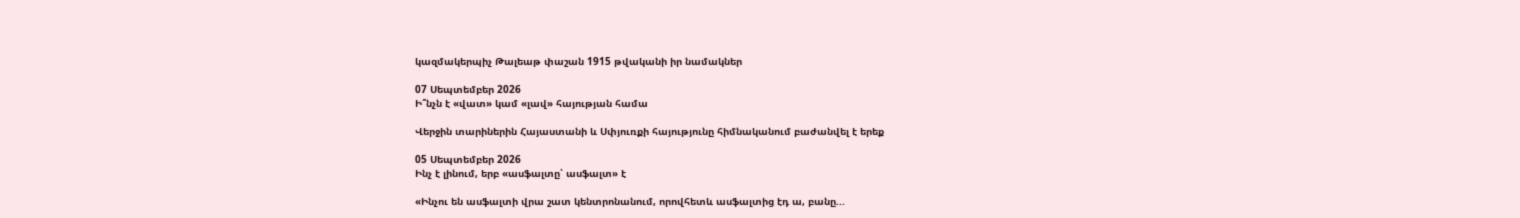կազմակերպիչ Թալեաթ փաշան 1915 թվականի իր նամակներ

07 Սեպտեմբեր 2026
Ի՞նչն է «վատ» կամ «լավ» հայության համա

Վերջին տարիներին Հայաստանի և Սփյուռքի հայությունը հիմնականում բաժանվել է երեք

05 Սեպտեմբեր 2026
Ինչ է լինում, երբ «ասֆալտը՝ ասֆալտ» է

«Ինչու են ասֆալտի վրա շատ կենտրոնանում, որովհետև ասֆալտից էդ ա, բանը...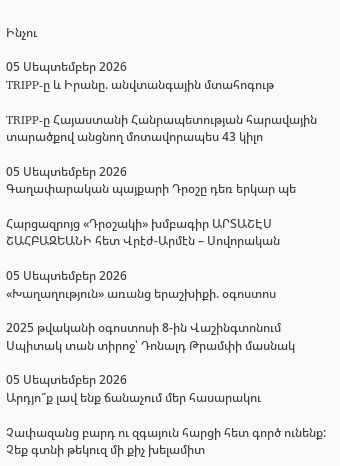Ինչու

05 Սեպտեմբեր 2026
TRIPP-ը և Իրանը. անվտանգային մտահոգութ

TRIPP-ը Հայաստանի Հանրապետության հարավային տարածքով անցնող մոտավորապես 43 կիլո

05 Սեպտեմբեր 2026
Գաղափարական պայքարի Դրօշը դեռ երկար պե

Հարցազրոյց «Դրօշակի» խմբագիր ԱՐՏԱՇԷՍ ՇԱՀԲԱԶԵԱՆԻ հետ Վրէժ-Արմէն – Սովորական

05 Սեպտեմբեր 2026
«Խաղաղություն» առանց երաշխիքի. օգոստոս

2025 թվականի օգոստոսի 8-ին Վաշինգտոնում Սպիտակ տան տիրոջ՝ Դոնալդ Թրամփի մասնակ

05 Սեպտեմբեր 2026
Արդյո՞ք լավ ենք ճանաչում մեր հասարակու

Չափազանց բարդ ու զգայուն հարցի հետ գործ ունենք: Չեք գտնի թեկուզ մի քիչ խելամիտ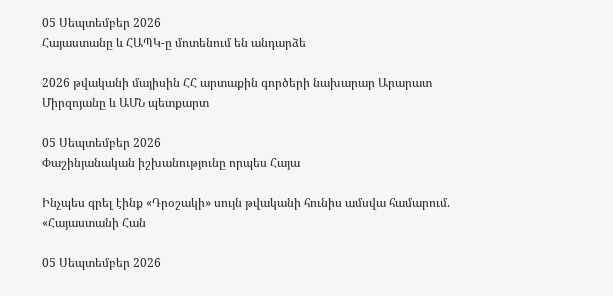05 Սեպտեմբեր 2026
Հայաստանը և ՀԱՊԿ-ը մոտենում են անդարձե

2026 թվականի մայիսին ՀՀ արտաքին գործերի նախարար Արարատ Միրզոյանը և ԱՄՆ պետքարտ

05 Սեպտեմբեր 2026
Փաշինյանական իշխանությունը որպես Հայա

Ինչպես գրել էինք «Դրօշակի» սույն թվականի հունիս ամսվա համարում. «Հայաստանի Հան

05 Սեպտեմբեր 2026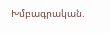Խմբագրական.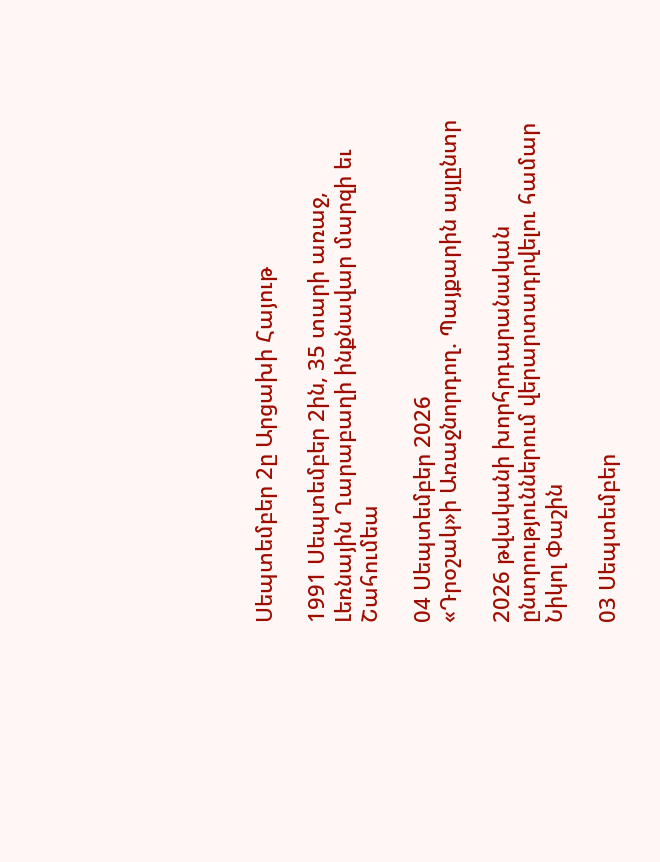Սեպտեմբեր 2ը Արցախի Հայութ

1991 Սեպտեմբեր 2ին, 35 տարի առաջ, Լեռնային Ղարաբաղի ինքնավար մարզի եւ Շահումեա

04 Սեպտեմբեր 2026
«Դրօշակ»ի Առաջնորդող. Պայքարին այլընտր

2026 թվականի խորհրդարանական ընտրություններում վերարտադրվելու համար Նիկոլ Փաշին

03 Սեպտեմբեր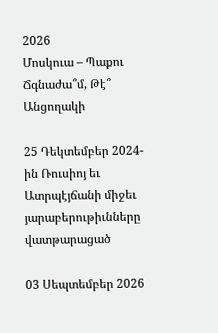2026
Մոսկուա – Պաքու Ճգնաժա՞մ, Թէ՞ Անցողակի

25 Դեկտեմբեր 2024-ին Ռուսիոյ եւ Ատրպէյճանի միջեւ յարաբերութիւնները վատթարացած

03 Սեպտեմբեր 2026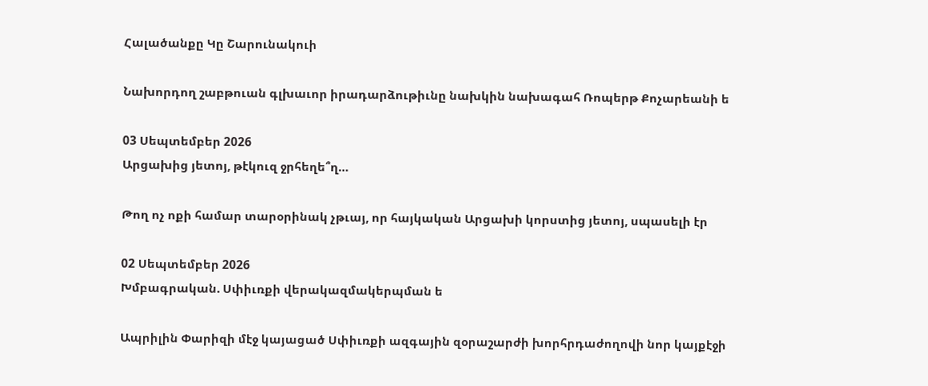Հալածանքը Կը Շարունակուի

Նախորդող շաբթուան գլխաւոր իրադարձութիւնը նախկին նախագահ Ռոպերթ Քոչարեանի ե

03 Սեպտեմբեր 2026
Արցախից յետոյ, թէկուզ ջրհեղե՞ղ…

Թող ոչ ոքի համար տարօրինակ չթւայ, որ հայկական Արցախի կորստից յետոյ, սպասելի էր

02 Սեպտեմբեր 2026
Խմբագրական. Սփիւռքի վերակազմակերպման ե

Ապրիլին Փարիզի մէջ կայացած Սփիւռքի ազգային զօրաշարժի խորհրդաժողովի նոր կայքէջի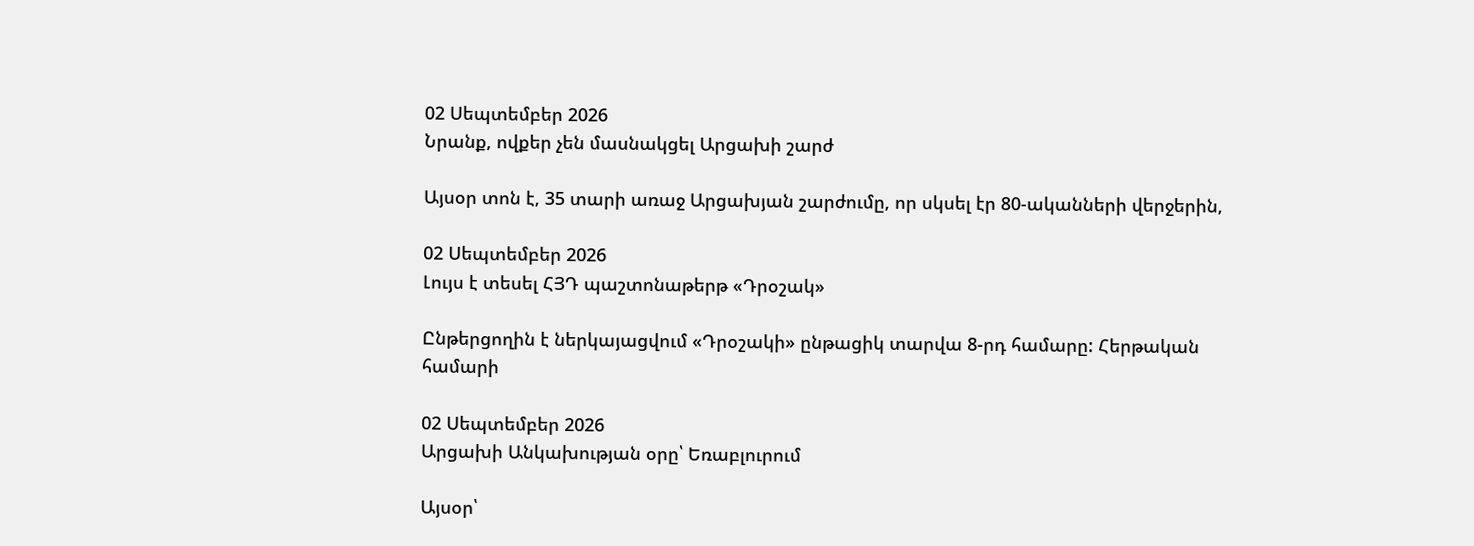02 Սեպտեմբեր 2026
Նրանք, ովքեր չեն մասնակցել Արցախի շարժ

Այսօր տոն է, 35 տարի առաջ Արցախյան շարժումը, որ սկսել էր 80-ականների վերջերին,

02 Սեպտեմբեր 2026
Լույս է տեսել ՀՅԴ պաշտոնաթերթ «Դրօշակ»

Ընթերցողին է ներկայացվում «Դրօշակի» ընթացիկ տարվա 8-րդ համարը: Հերթական համարի

02 Սեպտեմբեր 2026
Արցախի Անկախության օրը՝ Եռաբլուրում

Այսօր՝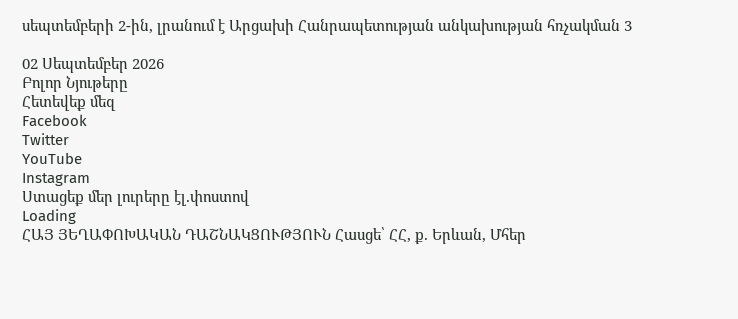սեպտեմբերի 2-ին, լրանում է Արցախի Հանրապետության անկախության հռչակման 3

02 Սեպտեմբեր 2026
Բոլոր Նյութերը
Հետեվեք մեզ
Facebook
Twitter
YouTube
Instagram
Ստացեք մեր լուրերը էլ.փոստով
Loading
ՀԱՅ ՅԵՂԱՓՈԽԱԿԱՆ ԴԱՇՆԱԿՑՈՒԹՅՈՒՆ Հասցե՝ ՀՀ, ք. Երևան, Մհեր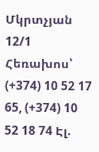Մկրտչյան 12/1 Հեռախոս՝ (+374) 10 52 17 65, (+374) 10 52 18 74 Էլ.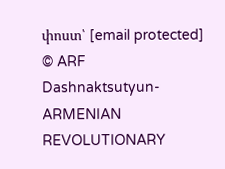փոստ՝ [email protected]
© ARF Dashnaktsutyun- ARMENIAN REVOLUTIONARY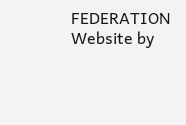FEDERATION Website by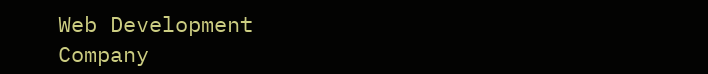Web Development Company